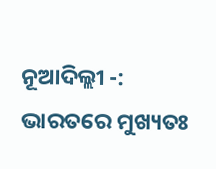ନୂଆଦିଲ୍ଲୀ -: ଭାରତରେ ମୁଖ୍ୟତଃ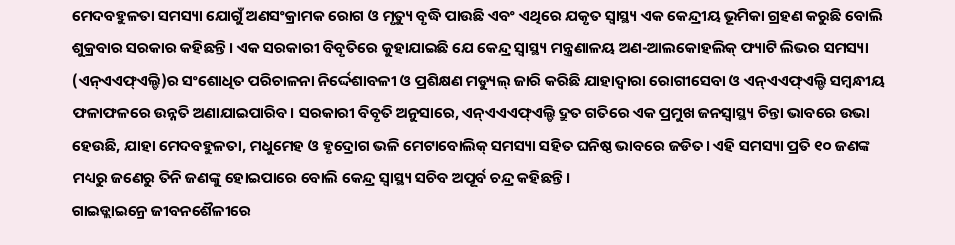ମେଦବହୁଳତା ସମସ୍ୟା ଯୋଗୁଁ ଅଣସଂକ୍ରାମକ ରୋଗ ଓ ମୃତ୍ୟୁ ବୃଦ୍ଧି ପାଉଛି ଏବଂ ଏଥିରେ ଯକୃତ ସ୍ୱାସ୍ଥ୍ୟ ଏକ କେନ୍ଦ୍ରୀୟ ଭୂମିକା ଗ୍ରହଣ କରୁଛି ବୋଲି ଶୁକ୍ରବାର ସରକାର କହିଛନ୍ତି। ଏକ ସରକାରୀ ବିବୃତିରେ କୁହାଯାଇଛି ଯେ କେନ୍ଦ୍ର ସ୍ୱାସ୍ଥ୍ୟ ମନ୍ତ୍ରଣାଳୟ ଅଣ-ଆଲକୋହଲିକ୍ ଫ୍ୟାଟି ଲିଭର ସମସ୍ୟା (ଏନ୍ଏଏଫ୍ଏଲ୍ଡି)ର ସଂଶୋଧିତ ପରିଚାଳନା ନିର୍ଦ୍ଦେଶାବଳୀ ଓ ପ୍ରଶିକ୍ଷଣ ମଡ୍ୟୁଲ୍ ଜାରି କରିଛି ଯାହାଦ୍ୱାରା ରୋଗୀସେବା ଓ ଏନ୍ଏଏଫ୍ଏଲ୍ଡି ସମ୍ବନ୍ଧୀୟ ଫଳାଫଳରେ ଉନ୍ନତି ଅଣାଯାଇପାରିବ। ସରକାରୀ ବିବୃତି ଅନୁସାରେ, ଏନ୍ଏଏଏଫ୍ଏଲ୍ଡି ଦ୍ରୁତ ଗତିରେ ଏକ ପ୍ରମୁଖ ଜନସ୍ୱାସ୍ଥ୍ୟ ଚିନ୍ତା ଭାବରେ ଉଭା ହେଉଛି, ଯାହା ମେଦବହୁଳତା, ମଧୁମେହ ଓ ହୃଦ୍ରୋଗ ଭଳି ମେଟାବୋଲିକ୍ ସମସ୍ୟା ସହିତ ଘନିଷ୍ଠ ଭାବରେ ଜଡିତ। ଏହି ସମସ୍ୟା ପ୍ରତି ୧୦ ଜଣଙ୍କ ମଧ୍ୟରୁ ଜଣେରୁ ତିନି ଜଣଙ୍କୁ ହୋଇପାରେ ବୋଲି କେନ୍ଦ୍ର ସ୍ୱାସ୍ଥ୍ୟ ସଚିବ ଅପୂର୍ବ ଚନ୍ଦ୍ର କହିଛନ୍ତି।
ଗାଇଡ୍ଲାଇନ୍ରେ ଜୀବନଶୈଳୀରେ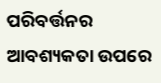ପରିବର୍ତ୍ତନର ଆବଶ୍ୟକତା ଉପରେ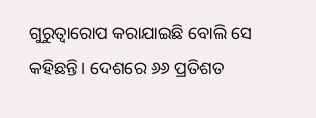ଗୁରୁତ୍ୱାରୋପ କରାଯାଇଛି ବୋଲି ସେ କହିଛନ୍ତି। ଦେଶରେ ୬୬ ପ୍ରତିଶତ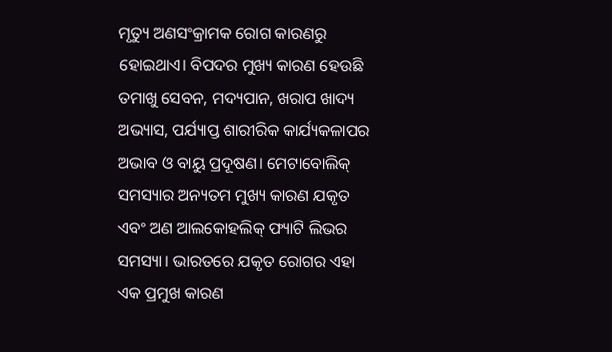ମୃତ୍ୟୁ ଅଣସଂକ୍ରାମକ ରୋଗ କାରଣରୁ ହୋଇଥାଏ। ବିପଦର ମୁଖ୍ୟ କାରଣ ହେଉଛି ତମାଖୁ ସେବନ, ମଦ୍ୟପାନ, ଖରାପ ଖାଦ୍ୟ ଅଭ୍ୟାସ, ପର୍ଯ୍ୟାପ୍ତ ଶାରୀରିକ କାର୍ଯ୍ୟକଳାପର ଅଭାବ ଓ ବାୟୁ ପ୍ରଦୂଷଣ। ମେଟାବୋଲିକ୍ ସମସ୍ୟାର ଅନ୍ୟତମ ମୁଖ୍ୟ କାରଣ ଯକୃତ ଏବଂ ଅଣ ଆଲକୋହଲିକ୍ ଫ୍ୟାଟି ଲିଭର ସମସ୍ୟା। ଭାରତରେ ଯକୃତ ରୋଗର ଏହା ଏକ ପ୍ରମୁଖ କାରଣ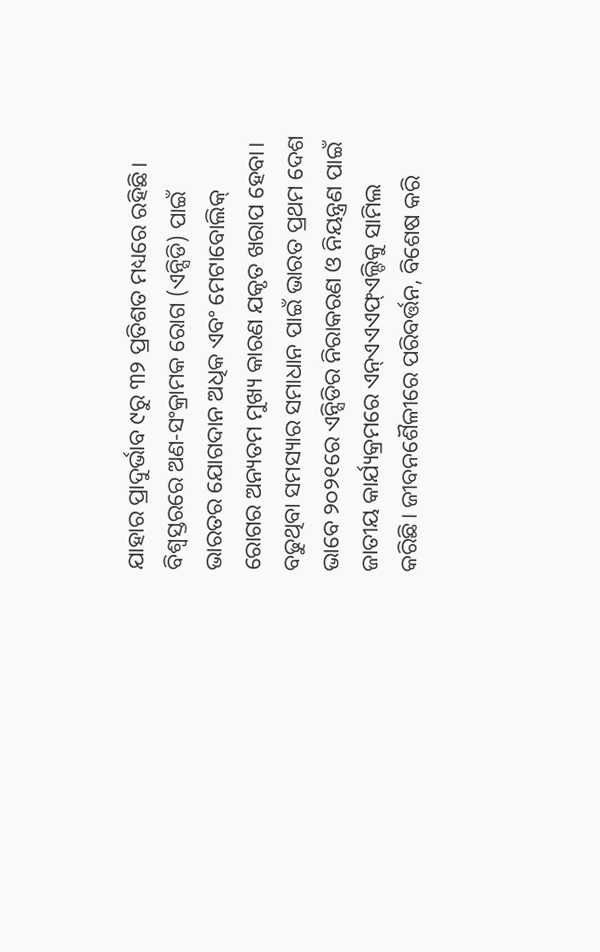ଯାହାର ପ୍ରାଦୁର୍ଭାବ ୯ରୁ ୩୨ ପ୍ରତିଶତ ମଧ୍ୟରେ ରହିଛି। ବିଶ୍ୱସ୍ତରରେ ଅଣ-ସଂକ୍ରାମକ ରୋଗ (ଏନ୍ସିଡି) ପାଇଁ ଭାରତର ଯୋଗଦାନ ଅଧିକ ଏବଂ ମେଟାବୋଲିକ୍ ରୋଗର ଅନ୍ୟତମ ମୁଖ୍ୟ କାରଣ ଯକୃତ ଖରାପ ହେବା।
ବଢୁଥିବା ସମସ୍ୟାର ସମାଧାନ ପାଇଁ ଭାରତ ପ୍ରଥମ ଦେଶ ଭାବେ ୨୦୨୧ରେ ଏନ୍ସିଡିର ନିରାକରଣ ଓ ନିୟନ୍ତ୍ରଣ ପାଇଁ ଜାତୀୟ କାର୍ଯ୍ୟକ୍ରମରେ ଏନ୍ଏଏଏଫ୍ଏଲ୍ଡିକୁ ସାମିଲ କରିଛି। ଜୀବନଶୈଳୀରେ ପରିବର୍ତ୍ତନ, ବିଶେଷ କରି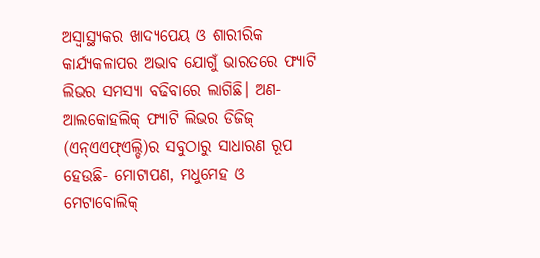ଅସ୍ୱାସ୍ଥ୍ୟକର ଖାଦ୍ୟପେୟ ଓ ଶାରୀରିକ କାର୍ଯ୍ୟକଳାପର ଅଭାବ ଯୋଗୁଁ ଭାରତରେ ଫ୍ୟାଟି ଲିଭର ସମସ୍ୟା ବଢିବାରେ ଲାଗିଛି। ଅଣ-ଆଲକୋହଲିକ୍ ଫ୍ୟାଟି ଲିଭର ଡିଜିଜ୍ (ଏନ୍ଏଏଫ୍ଏଲ୍ଡି)ର ସବୁଠାରୁ ସାଧାରଣ ରୂପ ହେଉଛି- ମୋଟାପଣ, ମଧୁମେହ ଓ ମେଟାବୋଲିକ୍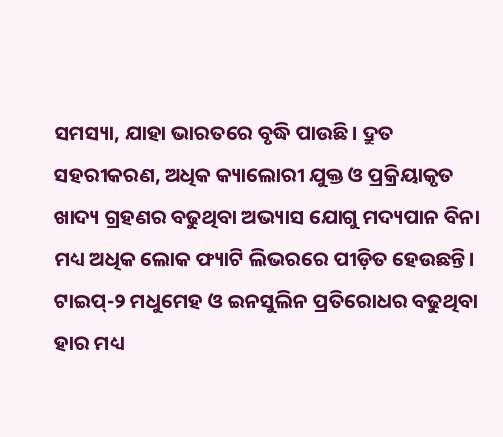ସମସ୍ୟା, ଯାହା ଭାରତରେ ବୃଦ୍ଧି ପାଉଛି। ଦ୍ରୁତ ସହରୀକରଣ, ଅଧିକ କ୍ୟାଲୋରୀ ଯୁକ୍ତ ଓ ପ୍ରକ୍ରିୟାକୃତ ଖାଦ୍ୟ ଗ୍ରହଣର ବଢୁଥିବା ଅଭ୍ୟାସ ଯୋଗୁ ମଦ୍ୟପାନ ବିନା ମଧ୍ୟ ଅଧିକ ଲୋକ ଫ୍ୟାଟି ଲିଭରରେ ପୀଡ଼ିତ ହେଉଛନ୍ତି। ଟାଇପ୍-୨ ମଧୁମେହ ଓ ଇନସୁଲିନ ପ୍ରତିରୋଧର ବଢୁଥିବା ହାର ମଧ୍ୟ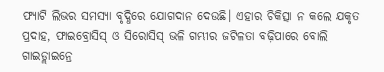ଫ୍ୟାଟି ଲିଭର ସମସ୍ୟା ବୃଦ୍ଧିରେ ଯୋଗଦାନ ଦେଉଛି। ଏହାର ଚିକିତ୍ସା ନ କଲେ ଯକୃତ ପ୍ରଦାହ, ଫାଇବ୍ରୋସିସ୍ ଓ ସିରୋସିସ୍ ଭଳି ଗମ୍ଭୀର ଜଟିଳତା ବଢ଼ିପାରେ ବୋଲି ଗାଇଡ୍ଲାଇନ୍ରେ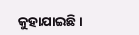କୁହାଯାଇଛି।